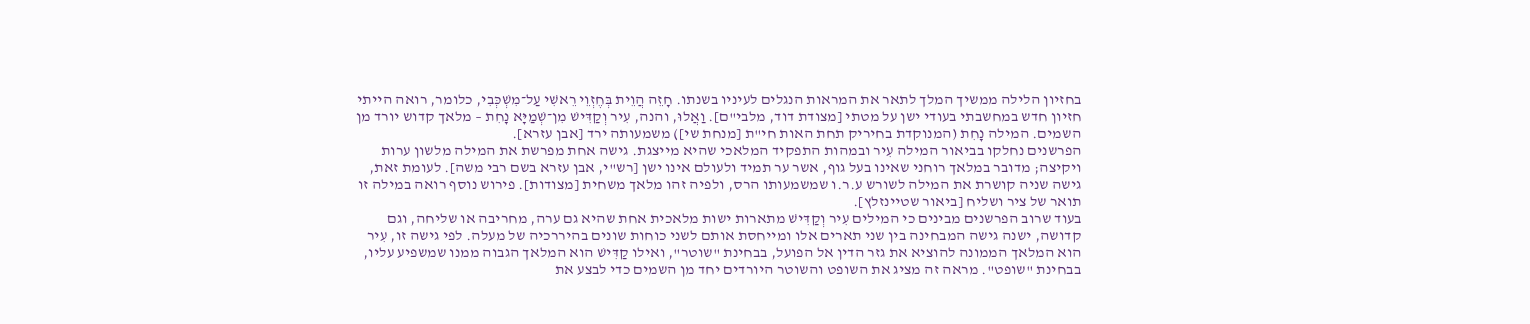בחזיון הלילה ממשיך המלך לתאר את המראות הנגלים לעיניו בשנתו. חָזֵה הֲוֵית בְּחֶזְוֵי רֵאשִׁי עַל־מִשְׁכְּבִי, כלומר, רואה הייתי חזיון חדש במחשבתי בעודי ישן על מטתי [מצודת דוד, מלבי"ם]. וַאֲלוּ, והנה, עִיר וְקַדִּישׁ מִן־שְׁמַיָּא נָחִת – מלאך קדוש יורד מן השמים. המילה נָחִת (המנוקדת בחיריק תחת האות חי"ת [מנחת שי]) משמעותה ירד [אבן עזרא].
הפרשנים נחלקו בביאור המילה עִיר ובמהות התפקיד המלאכי שהיא מייצגת. גישה אחת מפרשת את המילה מלשון ערות ויקיצה; מדובר במלאך רוחני שאינו בעל גוף, אשר ער תמיד ולעולם אינו ישן [רש"י, אבן עזרא בשם רבי משה]. לעומת זאת, גישה שניה קושרת את המילה לשורש ע.ר.ו שמשמעותו הרס, ולפיה זהו מלאך משחית [מצודות]. פירוש נוסף רואה במילה זו תואר של ציר ושליח [ביאור שטיינזלץ].
בעוד שרוב הפרשנים מבינים כי המילים עִיר וְקַדִּישׁ מתארות ישות מלאכית אחת שהיא גם ערה, מחריבה או שליחה, וגם קדושה, ישנה גישה המבחינה בין שני תארים אלו ומייחסת אותם לשני כוחות שונים בהיררכיה של מעלה. לפי גישה זו, עִיר הוא המלאך הממונה להוציא את גזר הדין אל הפועל, בבחינת "שוטר", ואילו קַדִּישׁ הוא המלאך הגבוה ממנו שמשפיע עליו, בבחינת "שופט". מראה זה מציג את השופט והשוטר היורדים יחד מן השמים כדי לבצע את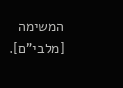המשימה [מלבי"ם].